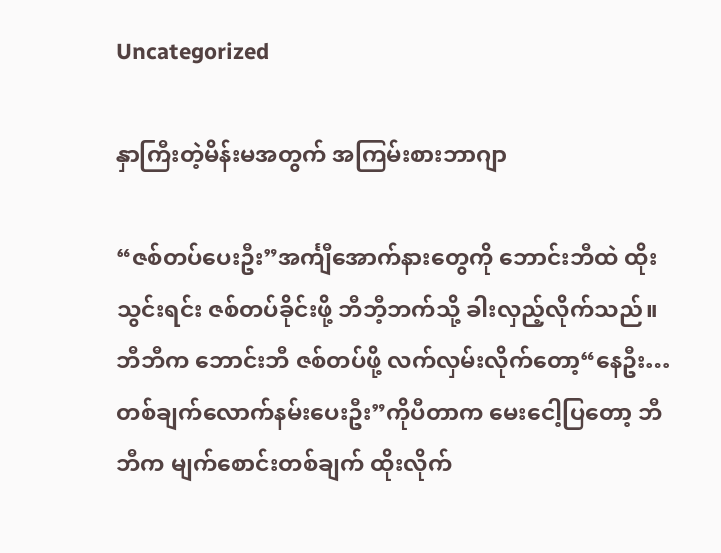Uncategorized

နှာကြီးတဲ့မိန်းမအတွက် အကြမ်းစားဘာဂျာ

“ဇစ်တပ်ပေးဦး”အင်္ကျီအောက်နားတွေကို ဘောင်းဘီထဲ ထိုးသွင်းရင်း ဇစ်တပ်ခိုင်းဖို့ ဘီဘီ့ဘက်သို့ ခါးလှည့်လိုက်သည်။ ဘီဘီက ဘောင်းဘီ ဇစ်တပ်ဖို့ လက်လှမ်းလိုက်တော့“နေဦး… တစ်ချက်လောက်နမ်းပေးဦး”ကိုပီတာက မေးငေါ့ပြတော့ ဘီဘီက မျက်စောင်းတစ်ချက် ထိုးလိုက်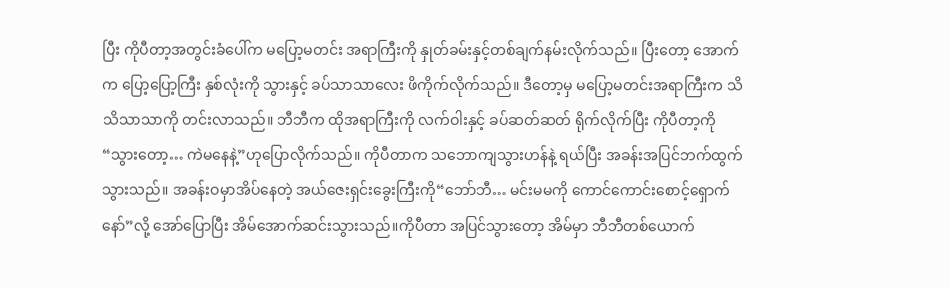ပြီး ကိုပီတာ့အတွင်းခံပေါ်က မပြော့မတင်း အရာကြီးကို နှုတ်ခမ်းနှင့်တစ်ချက်နမ်းလိုက်သည်။ ပြီးတော့ အောက်က ပြော့ပြော့ကြီး နှစ်လုံးကို သွားနှင့် ခပ်သာသာလေး ဖိကိုက်လိုက်သည်။ ဒီတော့မှ မပြော့မတင်းအရာကြီးက သိသိသာသာကို တင်းလာသည်။ ဘီဘီက ထိုအရာကြီးကို လက်ဝါးနှင့် ခပ်ဆတ်ဆတ် ရိုက်လိုက်ပြီး ကိုပီတာ့ကို “သွားတော့… ကဲမနေနဲ့”ဟုပြောလိုက်သည်။ ကိုပီတာက သဘောကျသွားဟန်နဲ့ ရယ်ပြီး အခန်းအပြင်ဘက်ထွက်သွားသည်။ အခန်းဝမှာအိပ်နေတဲ့ အယ်ဇေးရှင်းခွေးကြီးကို“ဘော်ဘီ… မင်းမမကို ကောင်ကောင်းစောင့်ရှောက်နော်”လို့ အော်ပြောပြီး အိမ်အောက်ဆင်းသွားသည်။ကိုပီတာ အပြင်သွားတော့ အိမ်မှာ ဘီဘီတစ်ယောက်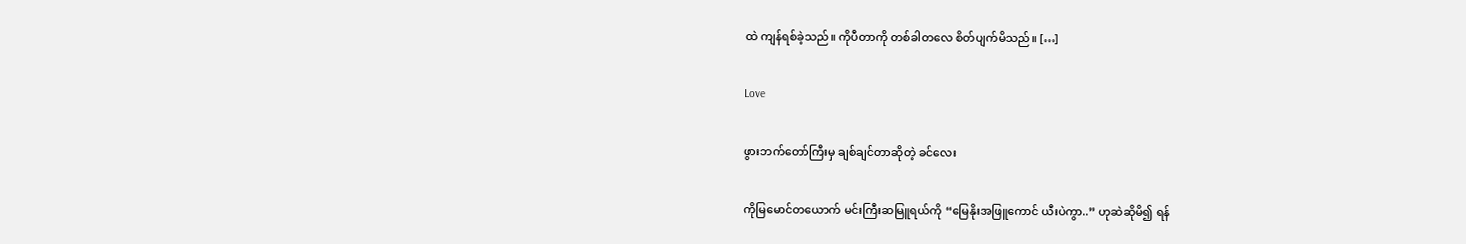ထဲ ကျန်ရစ်ခဲ့သည်။ ကိုပီတာကို တစ်ခါတလေ စိတ်ပျက်မိသည်။ […]

Love

ဖွားဘက်တော်ကြီးမှ ချစ်ချင်တာဆိုတဲ့ ခင်လေး

ကိုမြမောင်တယောက် မင်းကြီးဆမြူရယ်ကို “မြေနိုးအဖြူကောင် ယီးပဲကွာ..” ဟုဆဲဆိုမိ၍ ရန်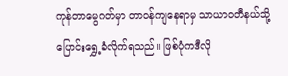ကုန်တာမွေဂတ်မှာ တာဝန်ကျနေရာမှ သာယာဝတီနယ်သို့ ပြောင်းရွှေ့ခံလိုက်ရသည်။ ဖြစ်ပုံကဒီလို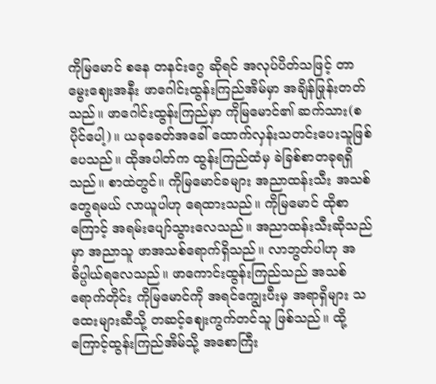ကိုမြမောင် စနေ တနင်းဂွေ ဆိုရင် အလုပ်ပိတ်သဖြင့် တာမွေးဈေးအနီး ဖာဂေါင်းထွန်းကြည်အိမ်မှာ အချိန်ဖြုန်းတတ်သည်။ ဖာဂေါင်းထွန်းကြည်မှာ ကိုမြမောင်၏ ဆက်သား(စပိုင်ပေါ့)။ ယခုခေတ်အခေါ် ထောက်လှန်းသတင်းပေးသူဖြစ်ပေသည်။ ထိုအပါတ်က ထွန်းကြည်ထံမှ ခဲခြစ်စာတခုရရှိသည်။ စာထဲတွင်။ ကိုမြမောင်ခများ အညာထန်းသီး အသစ်တွေရမယ် လာယူပါဟု ရေထားသည်။ ကိုမြမောင် ထိုစာကြောင့် အရမ်းပျော်သွားလေသည်။ အညာထန်းသီးဆိုသည်မှာ အညာသူ ဖာအသစ်ရောက်ရှိသည်။ လာဘွတ်ပါဟု အဓိပ္ပါယ်ရလေသည်။ ဖာကောင်းထွန်းကြည်သည် အသစ်ရောက်တိုင်း ကိုမြမောင်ကို အရင်ကျွေးပီးမှ အရာရှိများ သထေးများဆီသို့ တဆင့်ဈေးကွက်တင်သူ ဖြစ်သည်။ ထို့ကြောင့်ထွန်းကြည်အိမ်သို့ အစောကြီး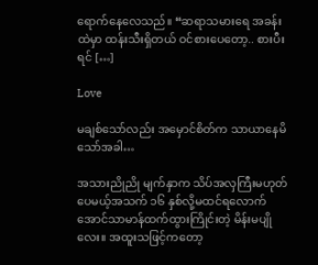ရောက်နေလေသည်။ “ဆရာသမားရေ အခန်းထဲမှာ ထန်းသီးရှိတယ် ဝင်စားပေတော့.. စားပီးရင် […]

Love

မချစ်သော်လည်း အမှောင်စိတ်က သာယာနေမိသော်အခါ…

အသားညိုညို မျက်နှာက သိပ်အလှကြီးမဟုတ်ပေမယ့်အသက် ၁၆ နှစ်လို့မထင်ရလောက်အောင်သာမာန်ထက်ထွားကြိုင်းတဲ့ မိန်းမပျိုလေး။ အထူးသဖြင့်ကတော့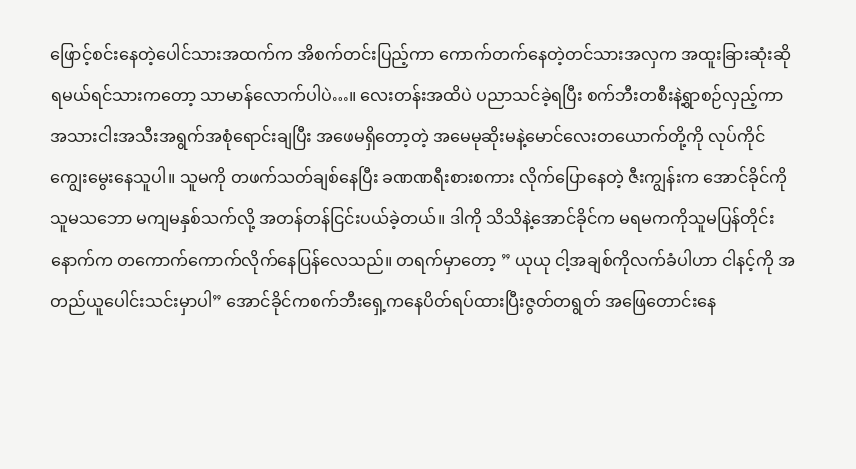ဖြောင့်စင်းနေတဲ့ပေါင်သားအထက်က အိစက်တင်းပြည့်ကာ ကောက်တက်နေတဲ့တင်သားအလှက အထူးခြားဆုံးဆိုရမယ်ရင်သားကတော့ သာမာန်လောက်ပါပဲ…။ လေးတန်းအထိပဲ ပညာသင်ခဲ့ရပြီး စက်ဘီးတစီးနဲ့ရွာစဉ်လှည့်ကာ အသားငါးအသီးအရွက်အစုံရောင်းချပြီး အဖေမရှိတော့တဲ့ အမေမုဆိုးမနဲ့မောင်လေးတယောက်တို့ကို လုပ်ကိုင်ကျွေးမွေးနေသူပါ။ သူမကို တဖက်သတ်ချစ်နေပြီး ခဏဏရီးစားစကား လိုက်ပြောနေတဲ့ ဇီးကျွန်းက အောင်ခိုင်ကို သူမသဘော မကျမနှစ်သက်လို့ အတန်တန်ငြင်းပယ်ခဲ့တယ်။ ဒါကို သိသိနဲ့အောင်ခိုင်က မရမကကိုသူမပြန်တိုင်း နောက်က တကောက်ကောက်လိုက်နေပြန်လေသည်။ တရက်မှာတော့ ” ယုယု ငါ့အချစ်ကိုလက်ခံပါဟာ ငါနင့်ကို အတည်ယူပေါင်းသင်းမှာပါ” အောင်ခိုင်ကစက်ဘီးရှေ့ကနေပိတ်ရပ်ထားပြီးဇွတ်တရွတ် အဖြေတောင်းနေ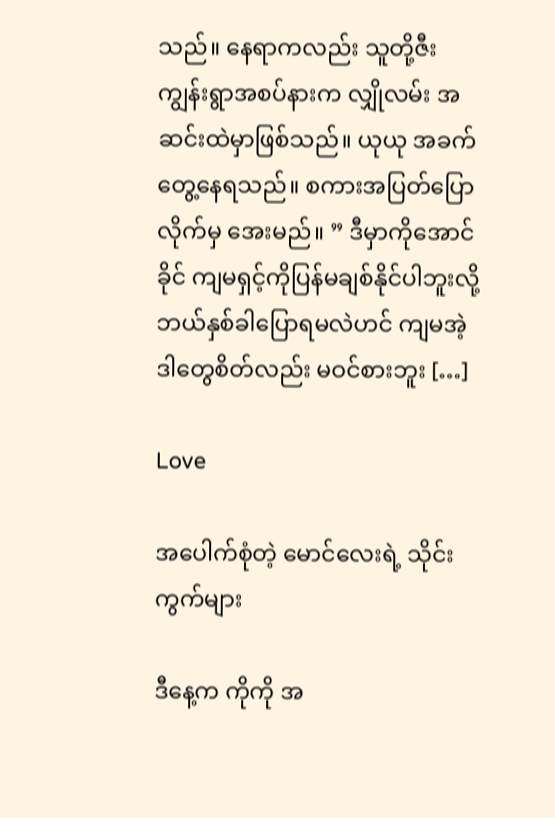သည်။ နေရာကလည်း သူတို့ဇီးကျွန်းရွာအစပ်နားက လျှိုလမ်း အဆင်းထဲမှာဖြစ်သည်။ ယုယု အခက်တွေ့နေရသည်။ စကားအပြတ်ပြောလိုက်မှ အေးမည်။ ” ဒီမှာကိုအောင်ခိုင် ကျမရှင့်ကိုပြန်မချစ်နိုင်ပါဘူးလို့ ဘယ်နှစ်ခါပြောရမလဲဟင် ကျမအဲ့ဒါတွေစိတ်လည်း မဝင်စားဘူး […]

Love

အပေါက်စုံတဲ့ မောင်လေးရဲ့ သိုင်းကွက်များ

ဒီနေ့က ကိုကို အ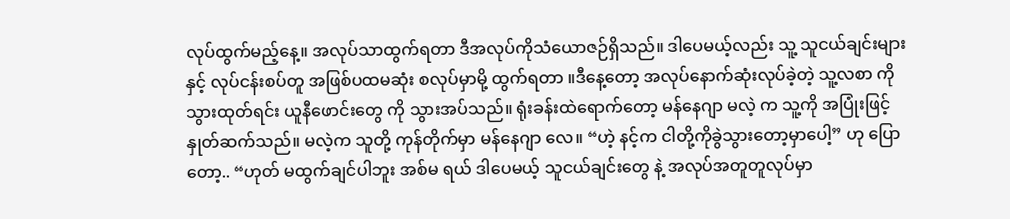လုပ်ထွက်မည့်နေ့။ အလုပ်သာထွက်ရတာ ဒီအလုပ်ကိုသံယောဇဉ်ရှိသည်။ ဒါပေမယ့်လည်း သူ့ သူငယ်ချင်းများ နှင့် လုပ်ငန်းစပ်တူ အဖြစ်ပထမဆုံး စလုပ်မှာမို့ ထွက်ရတာ ။ဒီနေ့တော့ အလုပ်နောက်ဆုံးလုပ်ခဲ့တဲ့ သူ့လစာ ကိုသွားထုတ်ရင်း ယူနီဖောင်းတွေ ကို သွားအပ်သည်။ ရုံးခန်းထဲရောက်တော့ မန်နေဂျာ မလဲ့ က သူ့ကို အပြုံးဖြင့် နှုတ်ဆက်သည်။ မလဲ့က သူတို့ ကုန်တိုက်မှာ မန်နေဂျာ လေ။ “ဟဲ့ နင့်က ငါတို့ကိုခွဲသွားတော့မှာပေါ့” ဟု ပြောတော့.. “ဟုတ် မထွက်ချင်ပါဘူး အစ်မ ရယ် ဒါပေမယ့် သူငယ်ချင်းတွေ နဲ့ အလုပ်အတူတူလုပ်မှာ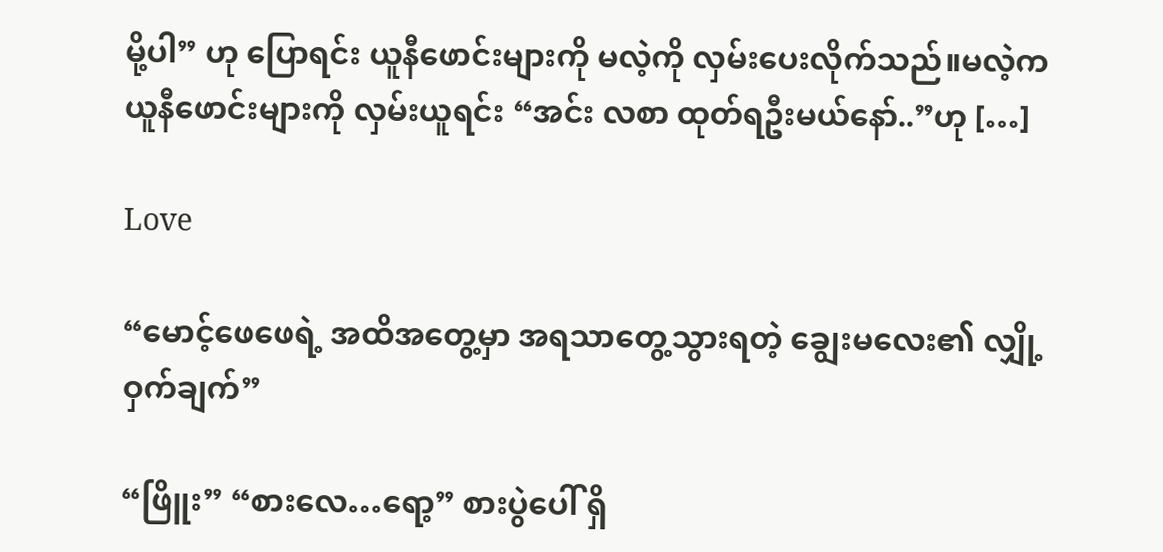မို့ပါ” ဟု ပြောရင်း ယူနီဖောင်းများကို မလဲ့ကို လှမ်းပေးလိုက်သည်။မလဲ့က ယူနီဖောင်းများကို လှမ်းယူရင်း “အင်း လစာ ထုတ်ရဦးမယ်နော်..”ဟု […]

Love

“မောင့်ဖေဖေရဲ့ အထိအတွေ့မှာ အရသာတွေ့သွားရတဲ့ ချွေးမလေး၏ လျှို့ဝှက်ချက်”

“ဖြိူး” “စားလေ…ရော့” စားပွဲပေါ် ရှိ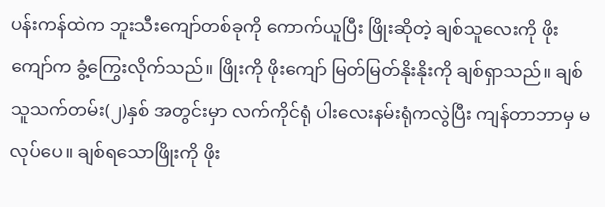ပန်းကန်ထဲက ဘူးသီးကျော်တစ်ခုကို ကောက်ယူပြီး ဖြိုးဆိုတဲ့ ချစ်သူလေးကို ဖိုးကျော်က ခွံ့ကြွေးလိုက်သည်။ ဖြိုးကို ဖိုးကျော် မြတ်မြတ်နိုးနိုးကို ချစ်ရှာသည်။ ချစ်သူသက်တမ်း(၂)နှစ် အတွင်းမှာ လက်ကိုင်ရုံ ပါးလေးနမ်းရုံကလွဲပြီး ကျန်တာဘာမှ မလုပ်ပေ။ ချစ်ရသောဖြိုးကို ဖိုး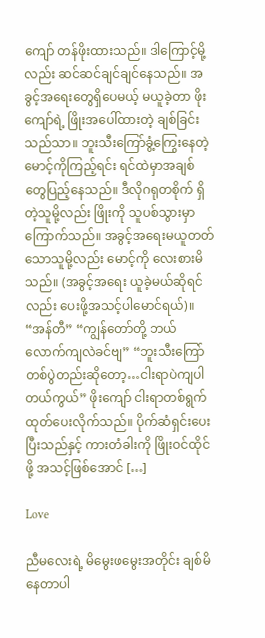ကျော် တန်ဖိုးထားသည်။ ဒါကြောင့်မို့လည်း ဆင်ဆင်ချင်ချင်နေသည်။ အခွင့်အရေးတွေရှိပေမယ့် မယူခဲ့တာ ဖိုးကျော်ရဲ့ ဖြိုးအပေါ်ထားတဲ့ ချစ်ခြင်းသည်သာ။ ဘူးသီးကြော်ခွံ့ကြွေးနေတဲ့ မောင့်ကိုကြည့်ရင်း ရင်ထဲမှာအချစ်တွေပြည့်နေသည်။ ဒီလိုဂရုတစိုက် ရှိတဲ့သူမို့လည်း ဖြိုးကို သူပစ်သွားမှာကြောက်သည်။ အခွင့်အရေးမယူတတ်သောသူမို့လည်း မောင့်ကို လေးစားမိသည်။ (အခွင့်အရေး ယူခဲ့မယ်ဆိုရင်လည်း ပေးဖို့အသင့်ပါမောင်ရယ်)။ “အန်တီ” “ကျွန်တော်တို့ ဘယ်လောက်ကျလဲခင်ဗျ” “ဘူးသီးကြော်တစ်ပွဲတည်းဆိုတော့…ငါးရာပဲကျပါတယ်ကွယ်” ဖိုးကျော် ငါးရာတစ်ရွက် ထုတ်ပေးလိုက်သည်။ ပိုက်ဆံရှင်းပေးပြီးသည်နှင့် ကားတံခါးကို ဖြိုးဝင်ထိုင်ဖို့ အသင့်ဖြစ်အောင် […]

Love

ညီမလေးရဲ့ မိမွေးဖမွေးအတိုင်း ချစ်မိနေတာပါ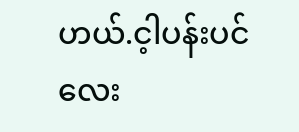ဟယ်.င့ါပန်းပင်လေး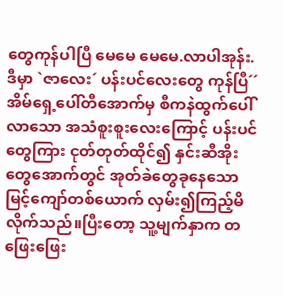တွေကုန်ပါပြီ မေမေ မေမေ.လာပါအုန်း.ဒီမှာ `ဇာလေး´ ပန်းပင်လေးတွေ ကုန်ပြီ´´ အိမ်ရှေ့ပေါ်တီအောက်မှ စီကနဲထွက်ပေါ်လာသော အသံစူးစူးလေးကြောင့် ပန်းပင်တွေကြား ငုတ်တုတ်ထိုင်၍ နှင်းဆီအိုးတွေအောက်တွင် အုတ်ခဲတွေခုနေသော မြင့်ကျော်တစ်ယောက် လှမ်း၍ကြည့်မိလိုက်သည်။ပြီးတော့ သူ့မျက်နှာက တဖြေးဖြေး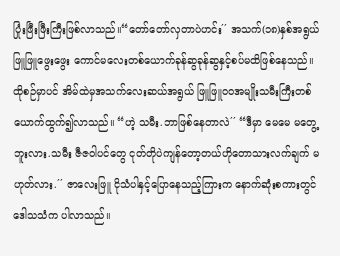ပြုံးဖြီးဖြီးကြီးဖြစ်လာသည်။“တော်တော်လှတာပဲဟင်း´´ အသက်(၁၈)နှစ်အရွယ် ဖြူဖြူဖွေးဖွေး ကောင်မလေးတစ်ယောက်ခုန်ဆွခုန်ဆွနှင့်စပ်မထိဖြစ်နေသည်။ ထိုစဉ်မှာပင် အိမ်ထဲမှအသက်လေးဆယ်အရွယ် ဖြူဖြူ၀၀အမျိုးသမီးကြီးတစ်ယောက်ထွက်၍လာသည်။ “ဟဲ့ သမီး.ဘာဖြစ်နေတာလဲ´´ “ဒီမှာ မေမေ မတွေ့ဘူးလား.သမီး ဇီဇဝါပင်တွေ ငုတ်တိုပဲကျန်တော့တယ်ဟိုတောသားလက်ချက် မဟုတ်လား.´´ ဇာလေးဖြူ ငိုသံပါနှင့်ပြောနေသည့်ကြားက နောက်ဆုံးစကားတွင်ဒေါသသံက ပါလာသည်။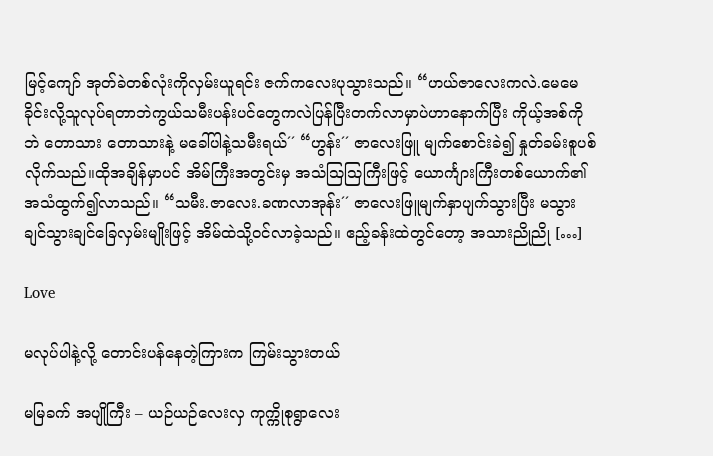မြင့်ကျော် အုတ်ခဲတစ်လုံးကိုလှမ်းယူရင်း ဇက်ကလေးပုသွားသည်။ “ဟယ်ဇာလေးကလဲ.မေမေခိုင်းလို့သူလုပ်ရတာဘဲကွယ်သမီးပန်းပင်တွေကလဲပြန်ပြီးတက်လာမှာပဲဟာနောက်ပြီး ကိုယ့်အစ်ကိုဘဲ တောသား တောသားနဲ့ မခေါ်ပါနဲ့သမီးရယ်´´ “ဟွန်း´´ ဇာလေးဖြူ မျက်စောင်းခဲ၍ နှုတ်ခမ်းစူပစ်လိုက်သည်။ထိုအချိန်မှာပင် အိမ်ကြီးအတွင်းမှ အသံသြသြကြီးဖြင့် ယောင်္ကျားကြီးတစ်ယောက်၏အသံထွက်၍လာသည်။ “သမီး.ဇာလေး.ခဏလာအုန်း´´ ဇာလေးဖြူမျက်နှာပျက်သွားပြီး မသွားချင်သွားချင်ခြေလှမ်းမျိုးဖြင့် အိမ်ထဲသို့ဝင်လာခဲ့သည်။ ဧည့်ခန်းထဲတွင်တော့ အသားညိုညို […]

Love

မလုပ်ပါနဲ့လို့ တောင်းပန်နေတဲ့ကြားက ကြမ်းသွားတယ်

မမြခက် အပျိုကြီး – ယဉ်ယဉ်လေးလှ ကုက္ကိုစုရွာလေး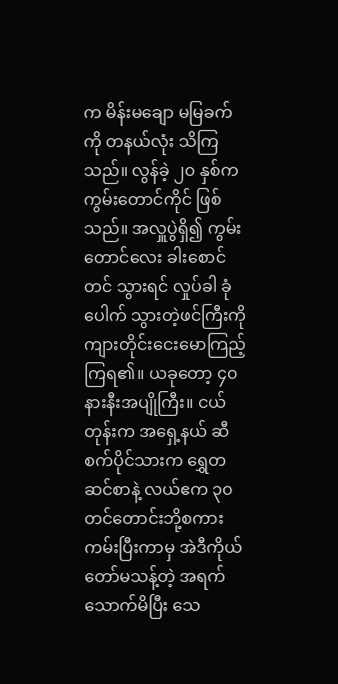က မိန်းမချော မမြခက် ကို တနယ်လုံး သိကြသည်။ လွန်ခဲ့ ၂၀ နှစ်က ကွမ်းတောင်ကိုင် ဖြစ်သည်။ အလှူပွဲရှိ၍ ကွမ်းတောင်လေး ခါးစောင် တင် သွားရင် လှုပ်ခါ ခုံပေါက် သွားတဲ့ဖင်ကြီးကို ကျားတိုင်းငေးမောကြည့်ကြရ၏။ ယခုတော့ ၄၀ နားနီးအပျိုကြီး။ ငယ်တုန်းက အရှေ့နယ် ဆီစက်ပိုင်သားက ရွှေတဆင်စာနဲ့ လယ်ဧက ၃၀ တင်တောင်းဘို့စကားကမ်းပြီးကာမှ အဲဒီကိုယ်တော်မသန့်တဲ့ အရက်သောက်မိပြီး သေ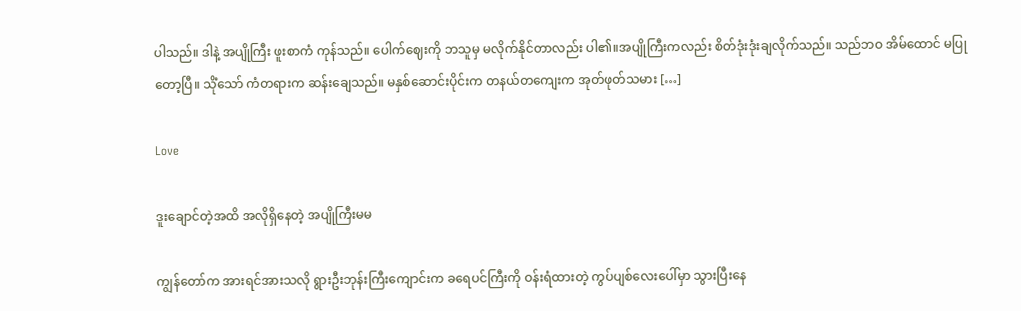ပါသည်။ ဒါနဲ့ အပျိုကြီး ဖူးစာကံ ကုန်သည်။ ပေါက်ဈေးကို ဘသူမှ မလိုက်နိုင်တာလည်း ပါ၏။အပျိုကြီးကလည်း စိတ်ဒုံးဒုံးချလိုက်သည်။ သည်ဘဝ အိမ်ထောင် မပြုတော့ပြီ။ သိုံသော် ကံတရားက ဆန်းချေသည်။ မနှစ်ဆောင်းပိုင်းက တနယ်တကျေးက အုတ်ဖုတ်သမား […]

Love

ဒူးချောင်တဲ့အထိ အလိုရှိနေတဲ့ အပျိုကြီးမမ

ကျွန်တော်က အားရင်အားသလို ရွားဦးဘုန်းကြီးကျောင်းက ခရေပင်ကြီးကို ဝန်းရံထားတဲ့ ကွပ်ပျစ်လေးပေါ်မှာ သွားပြီးနေ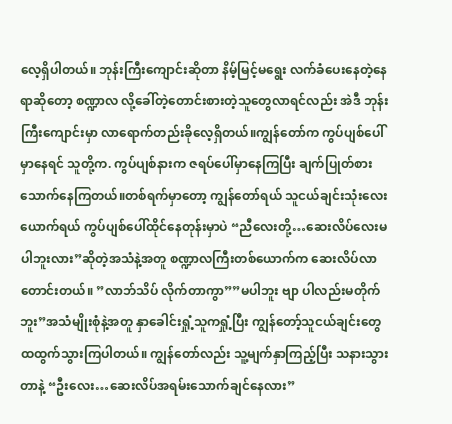လေ့ရှိပါတယ်။ ဘုန်းကြီးကျောင်းဆိုတာ နိမ့်မြင့်မရွေး လက်ခံပေးနေတဲ့နေရာဆိုတော့ စဏ္ဍာလ လို့ခေါ်တဲ့တောင်းစားတဲ့သူတွေလာရင်လည်း အဲဒီ ဘုန်းကြီးကျောင်းမှာ လာရောက်တည်းခိုလေ့ရှိတယ်။ကျွန်တော်က ကွပ်ပျစ်ပေါ်မှာနေရင် သူတို့က. ကွပ်ပျစ်နားက ဇရပ်ပေါ်မှာနေကြပြီး ချက်ပြုတ်စားသောက်နေကြတယ်။တစ်ရက်မှာတော့ ကျွန်တော်ရယ် သူငယ်ချင်းသုံးလေးယောက်ရယ် ကွပ်ပျစ်ပေါ်ထိုင်နေတုန်းမှာပဲ “ညီလေးတို့…ဆေးလိပ်လေးမပါဘူးလား”ဆိုတဲ့အသံနဲ့အတူ စဏ္ဍာလကြီးတစ်ယောက်က ဆေးလိပ်လာတောင်းတယ်။ ”လာဘ်သိပ် လိုက်တာကွာ””မပါဘူး ဗျာ ပါလည်းမတိုက်ဘူး”အသံမျိုးစုံနဲ့အတူ နှာခေါင်းရှုံ့သူကရှုံ့ပြီး ကျွန်တော့်သူငယ်ချင်းတွေထထွက်သွားကြပါတယ်။ ကျွန်တော်လည်း သူ့မျက်နှာကြည့်ပြီး သနားသွားတာနဲ့ “ဦးလေး…ဆေးလိပ်အရမ်းသောက်ချင်နေလား”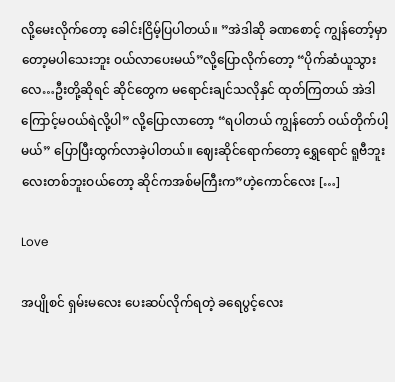လို့မေးလိုက်တော့ ခေါင်းငြိမ့်ပြပါတယ်။ ”အဲဒါဆို ခဏစောင့် ကျွန်တော့်မှာတော့မပါသေးဘူး ဝယ်လာပေးမယ်”လို့ပြောလိုက်တော့ “ပိုက်ဆံယူသွားလေ…ဦးတို့ဆိုရင် ဆိုင်တွေက မရောင်းချင်သလိုနှင် ထုတ်ကြတယ် အဲဒါကြောင့်မဝယ်ရဲလို့ပါ” လို့ပြောလာတော့ “ရပါတယ် ကျွန်တော် ဝယ်တိုက်ပါ့မယ်” ပြောပြီးထွက်လာခဲ့ပါတယ်။ ဈေးဆိုင်ရောက်တော့ ရွှေရောင် ရူဗီဘူးလေးတစ်ဘူးဝယ်တော့ ဆိုင်ကအစ်မကြီးက”ဟဲ့ကောင်လေး […]

Love

အပျိုစင် ရှမ်းမလေး ပေးဆပ်လိုက်ရတဲ့ ခရေပွင့်‌လေး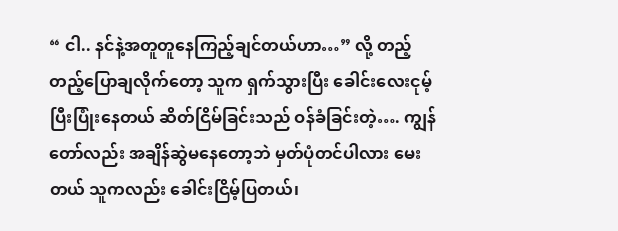“ ငါ.. နင်နဲ့အတူတူနေကြည့်ချင်တယ်ဟာ…” လို့ တည့်တည့်ပြောချလိုက်တော့ သူက ရှက်သွားပြီး ခေါင်းလေးငုမ့်ပြီးပြုံးနေတယ် ဆိတ်ငြိမ်ခြင်းသည် ဝန်ခံခြင်းတဲ့…. ကျွန်တော်လည်း အချိန်ဆွဲမနေတော့ဘဲ မှတ်ပုံတင်ပါလား မေးတယ် သူကလည်း ခေါင်းငြိမ့်ပြတယ်၊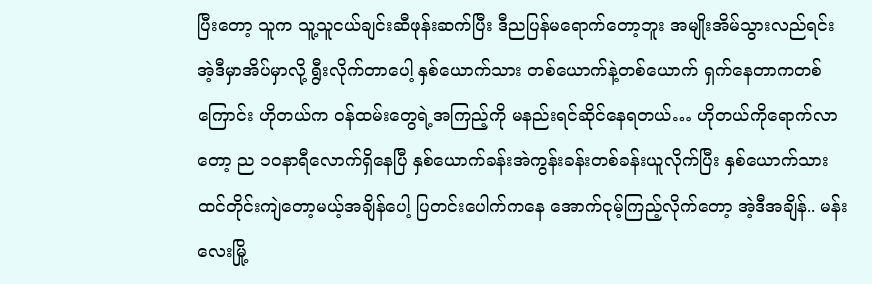ပြီးတော့ သူက သူ့သူငယ်ချင်းဆီဖုန်းဆက်ပြီး ဒီညပြန်မရောက်တော့ဘူး အမျိုးအိမ်သွားလည်ရင်း အဲ့ဒီမှာအိပ်မှာလို့ ရွီးလိုက်တာပေါ့ နှစ်ယောက်သား တစ်ယောက်နဲ့တစ်ယောက် ရှက်နေတာကတစ်ကြောင်း ဟိုတယ်က ဝန်ထမ်းတွေရဲ့အကြည့်ကို မနည်းရင်ဆိုင်နေရတယ်… ဟိုတယ်ကိုရောက်လာတော့ ည ၁၀နာရီလောက်ရှိနေပြီ နှစ်ယောက်ခန်းအဲကွန်းခန်းတစ်ခန်းယူလိုက်ပြီး နှစ်ယောက်သားထင်တိုင်းကျဲတော့မယ့်အချိန်ပေါ့ ပြတင်းပေါက်ကနေ အောက်ငုမ့်ကြည့်လိုက်တော့ အဲ့ဒီအချိန်.. မန်းလေးမြို့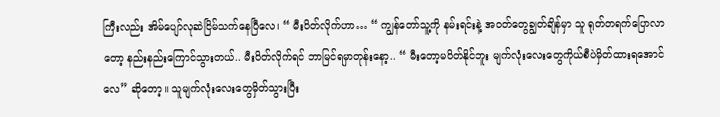ကြီးလည်း အိမ်ပျော်လုဆဲငြိမ်သက်နေပြီလေ၊ “ မီးပိတ်လိုက်ဟာ… “ ကျွန်တော်သူ့ကို နမ်းရင်းနဲ့ အဝတ်တွေချွတ်ချိန်မှာ သူ ရုတ်တရက်ပြောလာတော့ နည်းနည်းကြောင်သွားတယ်.. မီးပိတ်လိုက်ရင် ဘာမြင်ရမှာတုန်းနော့.. “ မီးတော့မပိတ်နိုင်ဘူး မျက်လုံးလေးတွေကိုယ်စီပဲမှိတ်ထားရအောင်လေ” ဆိုတော့။ သူမျက်လုံးလေးတွေမှိတ်သွားပြီး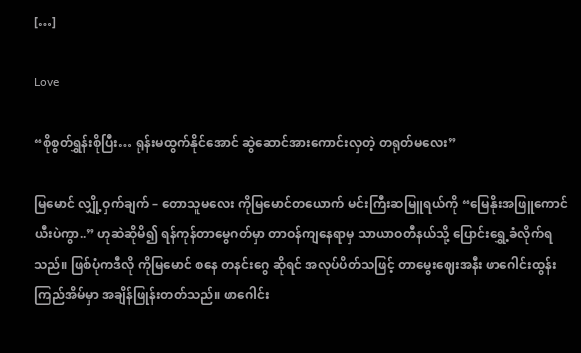[…]

Love

“စိုစွတ်ရွှန်းစိုပြီး… ရုန်းမထွက်နိုင်အောင် ဆွဲဆောင်အားကောင်းလှတဲ့ တရုတ်မလေး”

မြမောင် လျှို့ဝှက်ချက် – တောသူမလေး ကိုမြမောင်တယောက် မင်းကြီးဆမြူရယ်ကို “မြေနိုးအဖြူကောင် ယီးပဲကွာ..” ဟုဆဲဆိုမိ၍ ရန်ကုန်တာမွေဂတ်မှာ တာဝန်ကျနေရာမှ သာယာဝတီနယ်သို့ ပြောင်းရွှေ့ခံလိုက်ရသည်။ ဖြစ်ပုံကဒီလို ကိုမြမောင် စနေ တနင်းဂွေ ဆိုရင် အလုပ်ပိတ်သဖြင့် တာမွေးဈေးအနီး ဖာဂေါင်းထွန်းကြည်အိမ်မှာ အချိန်ဖြုန်းတတ်သည်။ ဖာဂေါင်း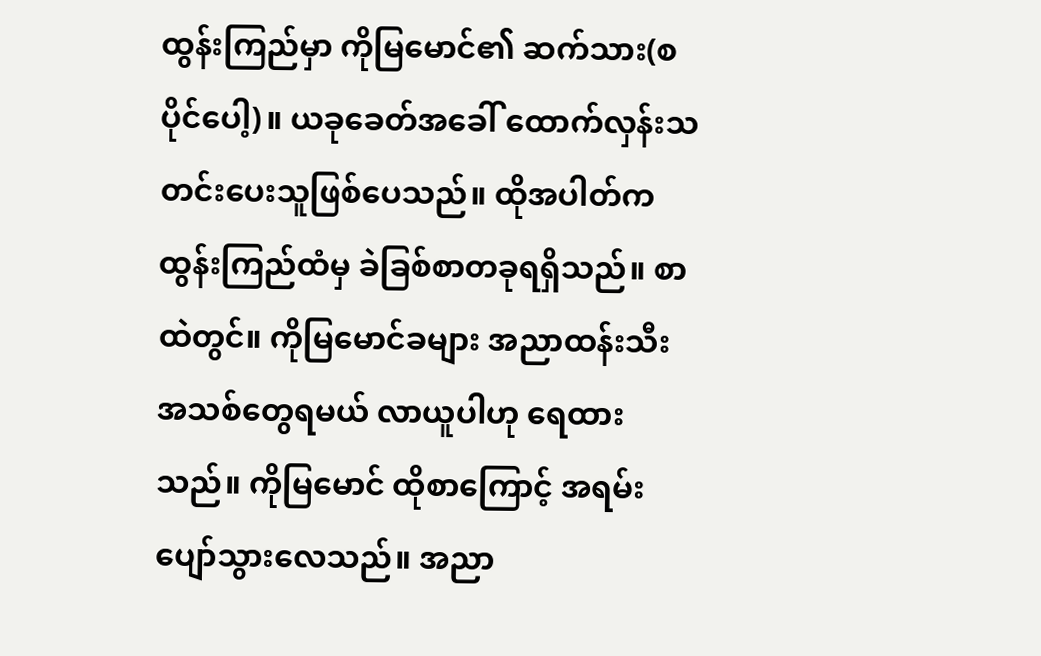ထွန်းကြည်မှာ ကိုမြမောင်၏ ဆက်သား(စပိုင်ပေါ့)။ ယခုခေတ်အခေါ် ထောက်လှန်းသတင်းပေးသူဖြစ်ပေသည်။ ထိုအပါတ်က ထွန်းကြည်ထံမှ ခဲခြစ်စာတခုရရှိသည်။ စာထဲတွင်။ ကိုမြမောင်ခများ အညာထန်းသီး အသစ်တွေရမယ် လာယူပါဟု ရေထားသည်။ ကိုမြမောင် ထိုစာကြောင့် အရမ်းပျော်သွားလေသည်။ အညာ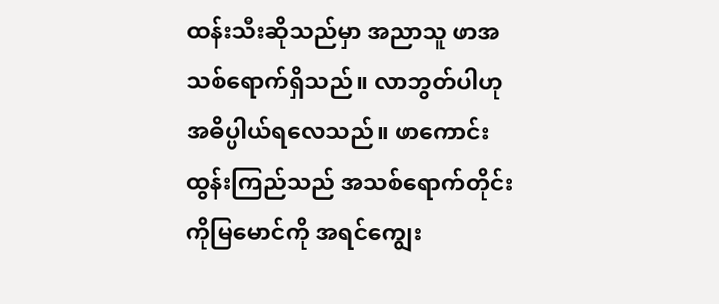ထန်းသီးဆိုသည်မှာ အညာသူ ဖာအသစ်ရောက်ရှိသည်။ လာဘွတ်ပါဟု အဓိပ္ပါယ်ရလေသည်။ ဖာကောင်းထွန်းကြည်သည် အသစ်ရောက်တိုင်း ကိုမြမောင်ကို အရင်ကျွေး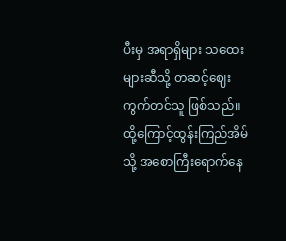ပီးမှ အရာရှိများ သထေးများဆီသို့ တဆင့်ဈေးကွက်တင်သူ ဖြစ်သည်။ ထို့ကြောင့်ထွန်းကြည်အိမ်သို့ အစောကြီးရောက်နေ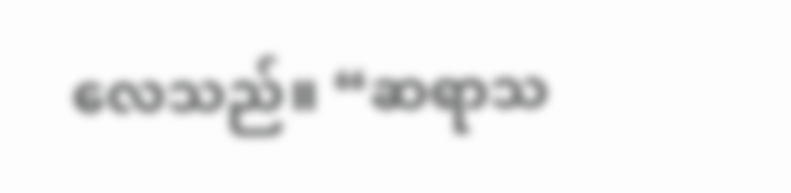လေသည်။ “ဆရာသ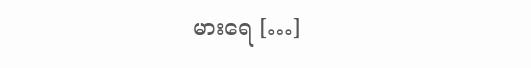မားရေ […]